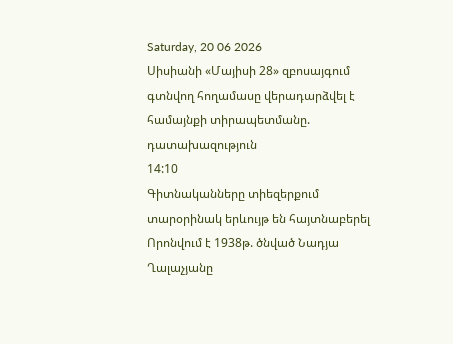Saturday, 20 06 2026
Սիսիանի «Մայիսի 28» զբոսայգում գտնվող հողամասը վերադարձվել է համայնքի տիրապետմանը. դատախազություն
14:10
Գիտնականները տիեզերքում տարօրինակ երևույթ են հայտնաբերել
Որոնվում է 1938թ. ծնված Նադյա Ղալաչյանը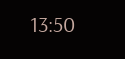13:50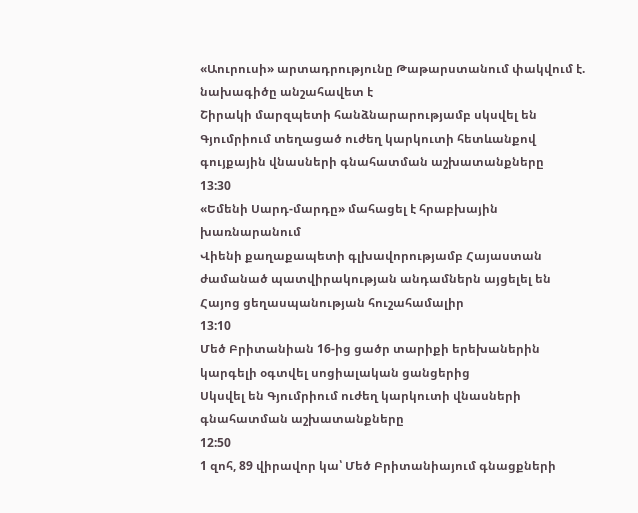«Աուրուսի» արտադրությունը Թաթարստանում փակվում է. նախագիծը անշահավետ է
Շիրակի մարզպետի հանձնարարությամբ սկսվել են Գյումրիում տեղացած ուժեղ կարկուտի հետևանքով գույքային վնասների գնահատման աշխատանքները
13:30
«Եմենի Սարդ-մարդը» մահացել է հրաբխային խառնարանում
Վիենի քաղաքապետի գլխավորությամբ Հայաստան ժամանած պատվիրակության անդամներն այցելել են Հայոց ցեղասպանության հուշահամալիր
13:10
Մեծ Բրիտանիան 16-ից ցածր տարիքի երեխաներին կարգելի օգտվել սոցիալական ցանցերից
Սկսվել են Գյումրիում ուժեղ կարկուտի վնասների գնահատման աշխատանքները
12:50
1 զոհ, 89 վիրավոր կա՝ Մեծ Բրիտանիայում գնացքների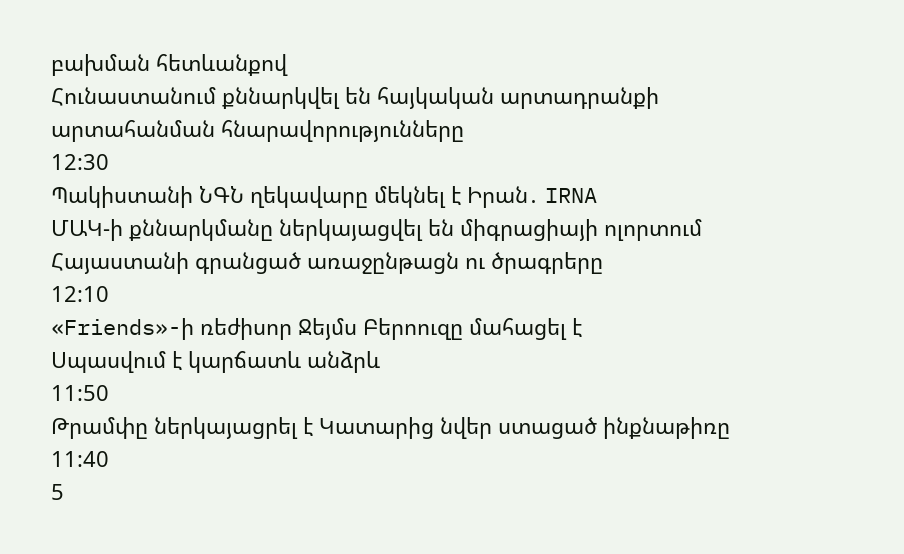բախման հետևանքով
Հունաստանում քննարկվել են հայկական արտադրանքի արտահանման հնարավորությունները
12:30
Պակիստանի ՆԳՆ ղեկավարը մեկնել է Իրան․ IRNA
ՄԱԿ-ի քննարկմանը ներկայացվել են միգրացիայի ոլորտում Հայաստանի գրանցած առաջընթացն ու ծրագրերը
12:10
«Friends»-ի ռեժիսոր Ջեյմս Բերոուզը մահացել է
Սպասվում է կարճատև անձրև
11:50
Թրամփը ներկայացրել է Կատարից նվեր ստացած ինքնաթիռը
11:40
5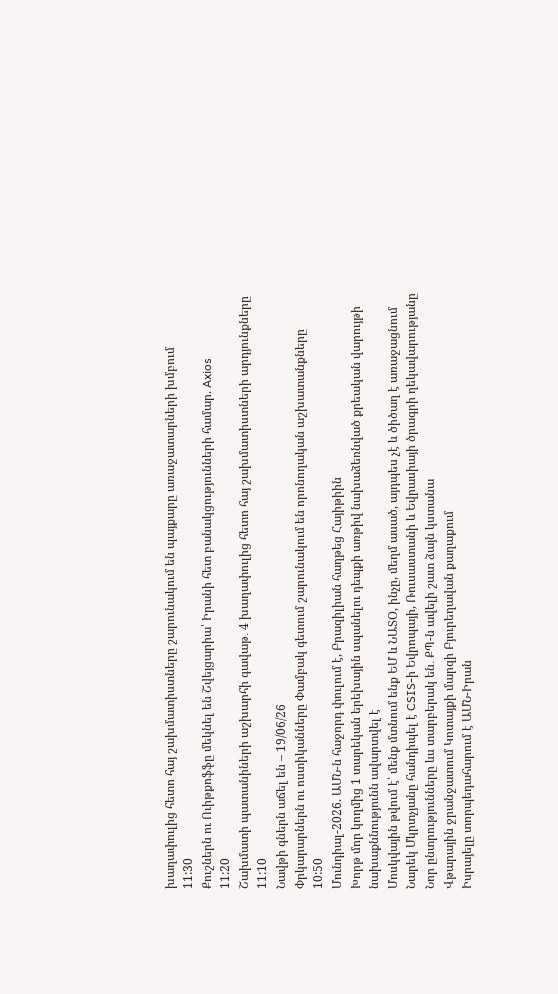խաղափուլից հետո հայ շախմատիստները շարունակում են պայքարը առաջատարների խմբում
11:30
Քուշներն ու Ուիթքոֆֆը մեկնել են Շվեյցարիա՝ Իրանի հետ բանակցությունների համար. Axios
11:20
Շախմատի պատանիների աշխարհի գավաթ․ 4 խաղափուլից հետո հայ շախմատիստների արդյունքները
11:10
Նավթի գներն աճել են – 19/06/26
Փրկարարներն ու ոստիկանները Փամբակ գետում շարունակում են որոնողական աշխատանքները
10:50
Մունդիալ-2026. ԱՄՆ-ն հաջորդ փուլում է, Բրազիլիան հաղթեց Հայիթիին
Խորթ մոր կողմից 1 տարեկան երեխային սպանելու դեպքի առթիվ նախաձեռնված քրեական վարույթի նախաքննությունն ավարտվել է
Մոսկվային թվում է՝ մենք մտնում ենք ԵՄ և ՆԱՏՕ, ինչը, մեղմ ասած, այդպես չէ և ծիծաղ է առաջացնում
Նարեկ Մկրտչյանը հանդիպել է CSIS-ի Եվրոպայի, Ռուսաստանի և Եվրասիայի ծրագրի ղեկավարությանը
Նոր ընտրությունները ևս տարբերակ են․ ՔՊ-ն ավելի շատ ձայն կստանա
Վթարային ջրանջատում Կոտայքի մարզի Բյուրեղավան քաղաքում
Իսրայելը տորպեդահարում է ԱՄՆ-Իրան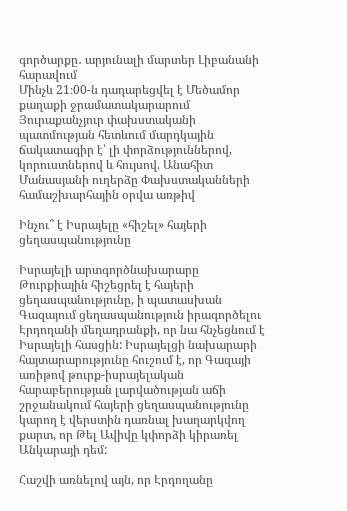գործարքը․ արյունալի մարտեր Լիբանանի հարավում
Մինչև 21։00-ն դադարեցվել է Մեծամոր քաղաքի ջրամատակարարում
Յուրաքանչյուր փախստականի պատմության հետևում մարդկային ճակատագիր է՝ լի փորձություններով, կորուստներով և հույսով. Անահիտ Մանասյանի ուղերձը Փախստականների համաշխարհային օրվա առթիվ

Ինչու՞ է Իսրայելը «հիշել» հայերի ցեղասպանությունը

Իսրայելի արտգործնախարարը Թուրքիային հիշեցրել է հայերի ցեղասպանությունը, ի պատասխան Գազայում ցեղասպանություն իրագործելու Էրդողանի մեղադրանքի, որ նա հնչեցնում է Իսրայելի հասցին: Իսրայելցի նախարարի հայտարարությունը հուշում է, որ Գազայի առիթով թուրք-իսրայելական հարաբերության լարվածության աճի շրջանակում հայերի ցեղասպանությունը կարող է վերստին դառնալ խաղարկվող քարտ, որ Թել Ավիվը կփորձի կիրառել Անկարայի դեմ:

Հաշվի առնելով այն, որ Էրդողանը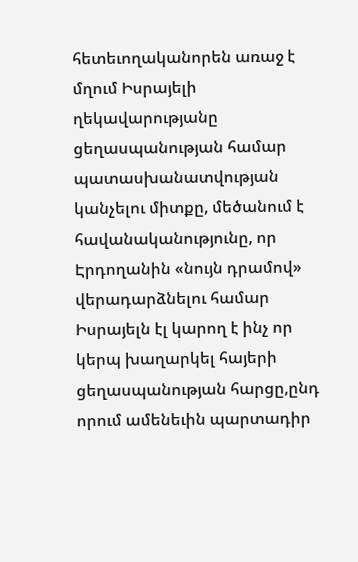հետեւողականորեն առաջ է մղում Իսրայելի ղեկավարությանը ցեղասպանության համար պատասխանատվության կանչելու միտքը, մեծանում է հավանականությունը, որ Էրդողանին «նույն դրամով» վերադարձնելու համար Իսրայելն էլ կարող է ինչ որ կերպ խաղարկել հայերի ցեղասպանության հարցը,ընդ որում ամենեւին պարտադիր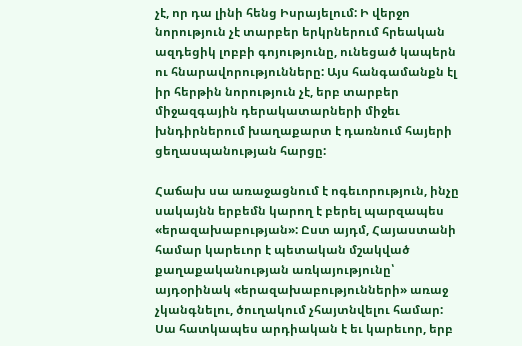չէ, որ դա լինի հենց Իսրայելում: Ի վերջո նորություն չէ տարբեր երկրներում հրեական ազդեցիկ լոբբի գոյությունը, ունեցած կապերն ու հնարավորությունները: Այս հանգամանքն էլ իր հերթին նորություն չէ, երբ տարբեր միջազգային դերակատարների միջեւ խնդիրներում խաղաքարտ է դառնում հայերի ցեղասպանության հարցը:

Հաճախ սա առաջացնում է ոգեւորություն, ինչը սակայնն երբեմն կարող է բերել պարզապես «երազախաբության»: Ըստ այդմ, Հայաստանի համար կարեւոր է պետական մշակված քաղաքականության առկայությունը՝ այդօրինակ «երազախաբությունների» առաջ չկանգնելու, ծուղակում չհայտնվելու համար: Սա հատկապես արդիական է եւ կարեւոր, երբ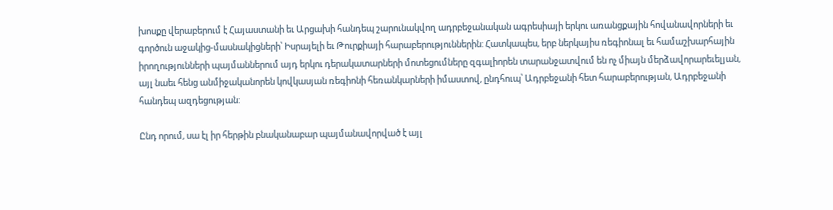խոսքը վերաբերում է Հայաստանի եւ Արցախի հանդեպ շարունակվող ադրբեջանական ագրեսիայի երկու առանցքային հովանավորների եւ գործուն աջակից-մասնակիցների՝ Իսրայելի եւ Թուրքիայի հարաբերություններին: Հատկապես, երբ ներկայիս ռեգիոնալ եւ համաշխարհային իրողությունների պայմաններում այդ երկու դերակատարների մոտեցումները զգալիորեն տարանջատվում են ոչ միայն մերձավորարեւելյան, այլ նաեւ հենց անմիջականորեն կովկասյան ռեգիոնի հեռանկարների իմաստով, ընդհուպ՝ Ադրբեջանի հետ հարաբերության, Ադրբեջանի հանդեպ ազդեցության:

Ընդ որում, սա էլ իր հերթին բնականաբար պայմանավորված է այլ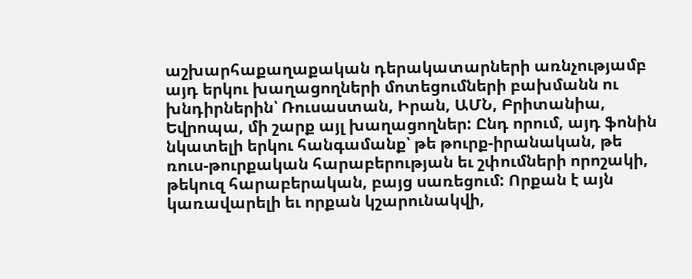աշխարհաքաղաքական դերակատարների առնչությամբ այդ երկու խաղացողների մոտեցումների բախմանն ու խնդիրներին՝ Ռուսաստան, Իրան, ԱՄՆ, Բրիտանիա, Եվրոպա, մի շարք այլ խաղացողներ: Ընդ որում, այդ ֆոնին նկատելի երկու հանգամանք՝ թե թուրք-իրանական, թե ռուս-թուրքական հարաբերության եւ շփումների որոշակի, թեկուզ հարաբերական, բայց սառեցում: Որքան է այն կառավարելի եւ որքան կշարունակվի,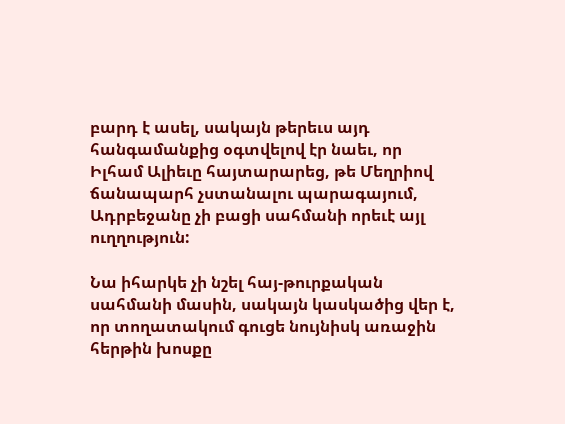բարդ է ասել, սակայն թերեւս այդ հանգամանքից օգտվելով էր նաեւ, որ Իլհամ Ալիեւը հայտարարեց, թե Մեղրիով ճանապարհ չստանալու պարագայում, Ադրբեջանը չի բացի սահմանի որեւէ այլ ուղղություն:

Նա իհարկե չի նշել հայ-թուրքական սահմանի մասին, սակայն կասկածից վեր է, որ տողատակում գուցե նույնիսկ առաջին հերթին խոսքը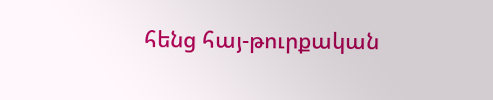հենց հայ-թուրքական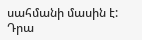սահմանի մասին է: Դրա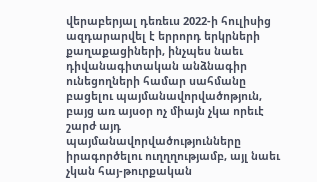վերաբերյալ դեռեւս 2022-ի հուլիսից ազդարարվել է երրորդ երկրների քաղաքացիների, ինչպես նաեւ դիվանագիտական անձնագիր ունեցողների համար սահմանը բացելու պայմանավորվածոթյուն, բայց առ այսօր ոչ միայն չկա որեւէ շարժ այդ պայմանավորվածությունները իրագործելու ուղղղությամբ, այլ նաեւ չկան հայ-թուրքական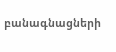բանագնացների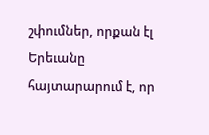շփումներ, որքան էլ Երեւանը հայտարարում է, որ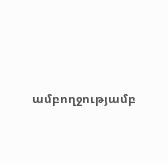ամբողջությամբ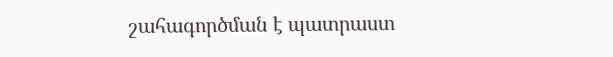շահագործման է պատրաստ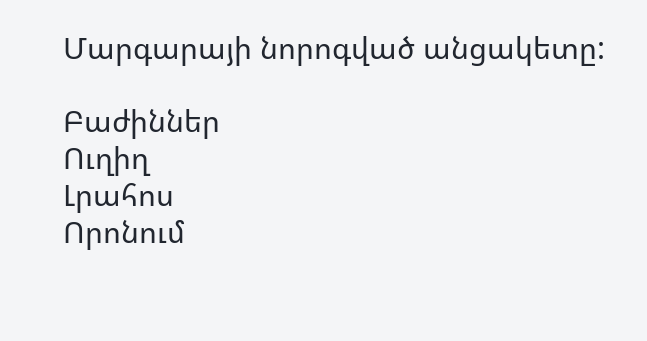Մարգարայի նորոգված անցակետը:

Բաժիններ
Ուղիղ
Լրահոս
Որոնում